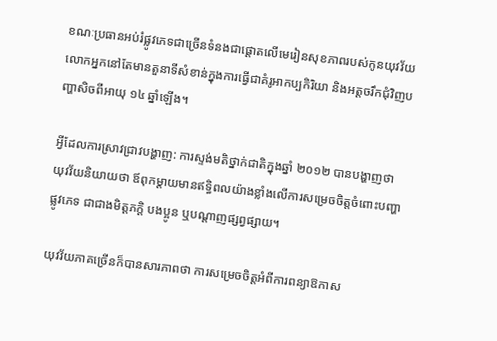ខណៈប្រធានអប់រំផ្លូវភេទជាច្រើនទំនងជាផ្ដោតលើមេរៀនសុខភាពរបស់កូនយុវវ័យ លោកអ្នកនៅតែមានតួនាទីសំខាន់ក្នុងការធ្វើជាគំរូអាកប្បកិរិយា និងអត្ដចរឹកជុំវិញបញ្ហាសិចពីអាយុ ១៤ ឆ្នាំឡើង។

អ្វីដែលការស្រាវជ្រាវបង្ហាញ: ការស្ទង់មតិថ្នាក់ជាតិក្នុងឆ្នាំ ២០១២ បានបង្ហាញថា យុវវ័យនិយាយថា ឪពុកម្ដាយមានឥទ្ធិពលយ៉ាងខ្លាំងលើការសម្រេចចិត្ដចំពោះបញ្ហាផ្លូវភេទ ជាជាងមិត្ដភក្ដិ បងប្អូន ឬបណ្ដាញផ្សព្វផ្សាយ។

យុវវ័យភាគច្រើនក៏បានសារភាពថា ការសម្រេចចិត្ដអំពីការពន្យាឱកាស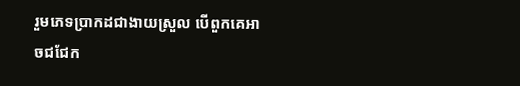រួមភេទប្រាកដជាងាយស្រួល បើពួកគេអាចជជែក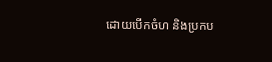ដោយបើកចំហ និងប្រកប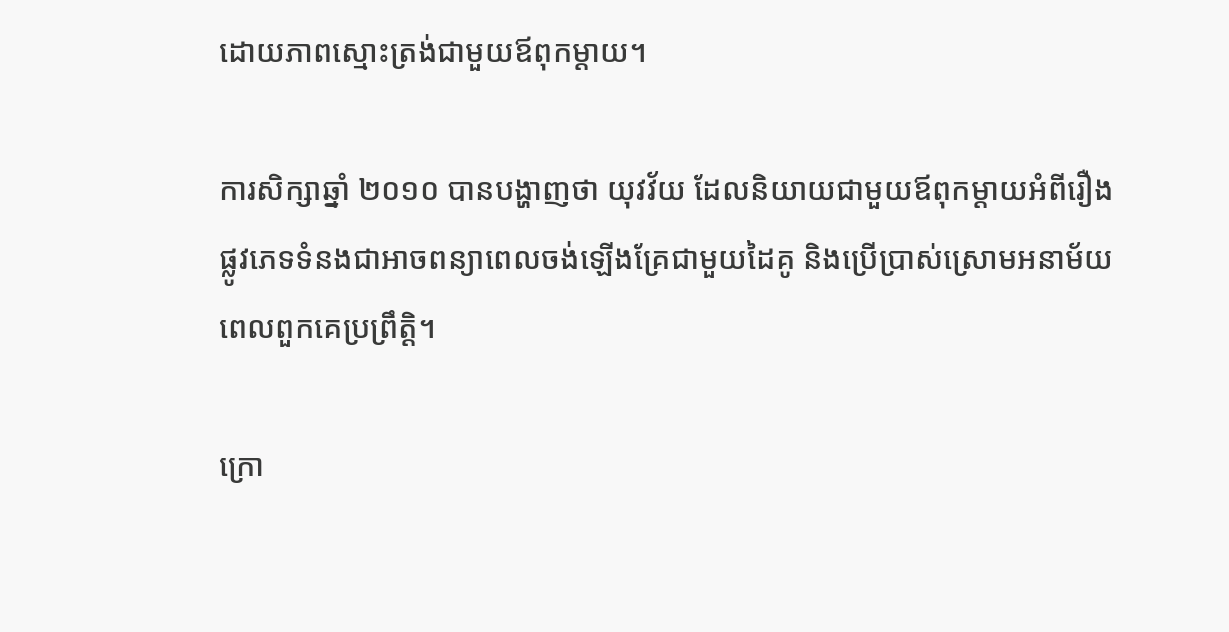ដោយភាពស្មោះត្រង់ជាមួយឪពុកម្ដាយ។

ការសិក្សាឆ្នាំ ២០១០ បានបង្ហាញថា យុវវ័យ ដែលនិយាយជាមួយឪពុកម្ដាយអំពីរឿងផ្លូវភេទទំនងជាអាចពន្យាពេលចង់ឡើងគ្រែជាមួយដៃគូ និងប្រើប្រាស់ស្រោមអនាម័យ ពេលពួកគេប្រព្រឹត្ដិ។

ក្រោ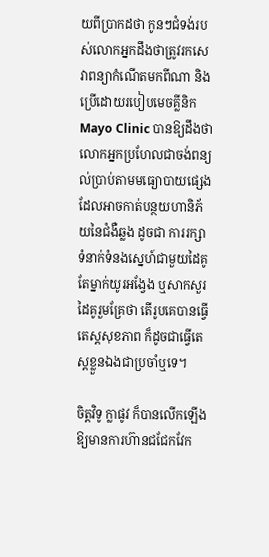យពីប្រាកដថា កូនៗជំទង់របស់លោកអ្នកដឹងថាត្រូវរកសេវាពន្យាកំណើតមកពីណា និងប្រើដោយរបៀបមេចគ្លីនិក Mayo Clinic បានឱ្យដឹងថា លោកអ្នកប្រហែលជាចង់ពន្យល់ប្រាប់តាមមធ្យោបាយផ្សេង ដែលអាចកាត់បន្ថយហានិភ័យនៃជំងឺឆ្លង ដូចជា ការរក្សាទំនាក់ទំនងស្នេហ៍ជាមួយដៃគូតែម្នាក់យូរអង្វែង ឬសាកសួរដៃគូរួមគ្រែថា តើរូបគេបានធ្វើតេស្ដសុខភាព ក៏ដូចជាធ្វើតេស្ដខ្លួនឯងជាប្រចាំឬទេ។

ចិត្ដវិទូ ក្លាផូវ ក៏បានលើកឡើងឱ្យមានការហ៊ានជជែកវែក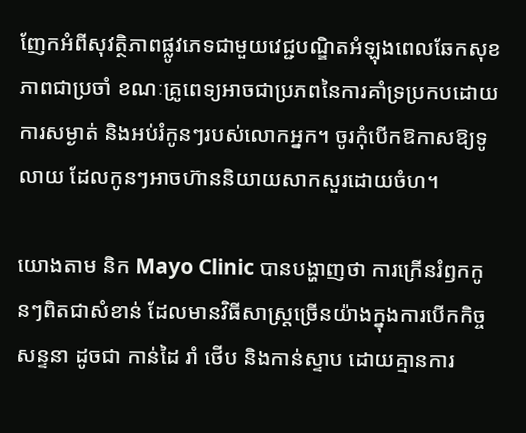ញែកអំពីសុវត្ថិភាពផ្លូវភេទជាមួយវេជ្ជបណ្ឌិតអំឡុងពេលឆែកសុខភាពជាប្រចាំ ខណៈគ្រូពេទ្យអាចជាប្រភពនៃការគាំទ្រប្រកបដោយការសម្ងាត់ និងអប់រំកូនៗរបស់លោកអ្នក។ ចូរកុំបើកឱកាសឱ្យទូលាយ ដែលកូនៗអាចហ៊ាននិយាយសាកសួរដោយចំហ។

យោងតាម និក Mayo Clinic បានបង្ហាញថា ការក្រើនរំឭកកូនៗពិតជាសំខាន់ ដែលមានវិធីសាស្ដ្រច្រើនយ៉ាងក្នុងការបើកកិច្ចសន្ទនា ដូចជា កាន់ដៃ រាំ ថើប និងកាន់ស្ទាប ដោយគ្មានការ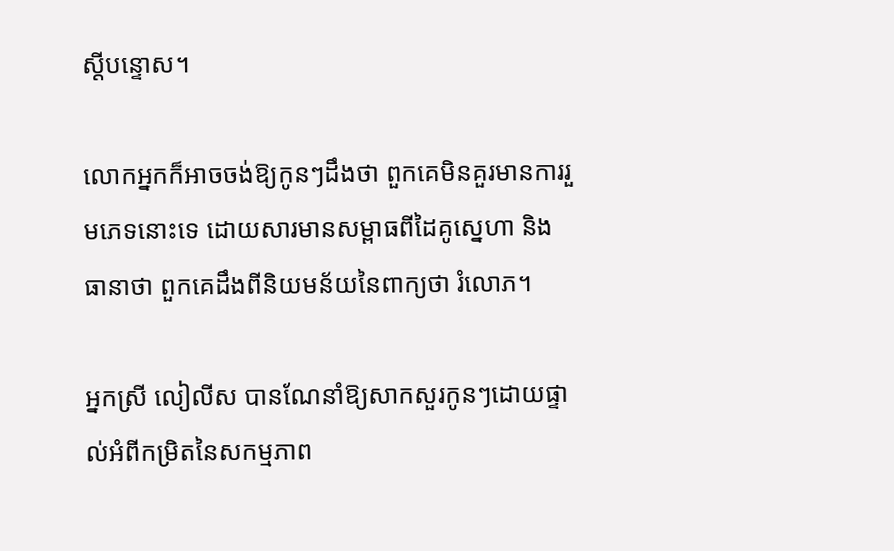ស្ដីបន្ទោស។

លោកអ្នកក៏អាចចង់ឱ្យកូនៗដឹងថា ពួកគេមិនគួរមានការរួមភេទនោះទេ ដោយសារមានសម្ពាធពីដៃគូស្នេហា និងធានាថា ពួកគេដឹងពីនិយមន័យនៃពាក្យថា រំលោភ។

អ្នកស្រី លៀលីស បានណែនាំឱ្យសាកសួរកូនៗដោយផ្ទាល់អំពីកម្រិតនៃសកម្មភាព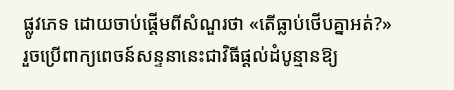ផ្លូវភេទ ដោយចាប់ផ្ដើមពីសំណួរថា «តើធ្លាប់ថើបគ្នាអត់?» រួចប្រើពាក្យពេចន៍សន្ទនានេះជាវិធីផ្ដល់ដំបូន្មានឱ្យ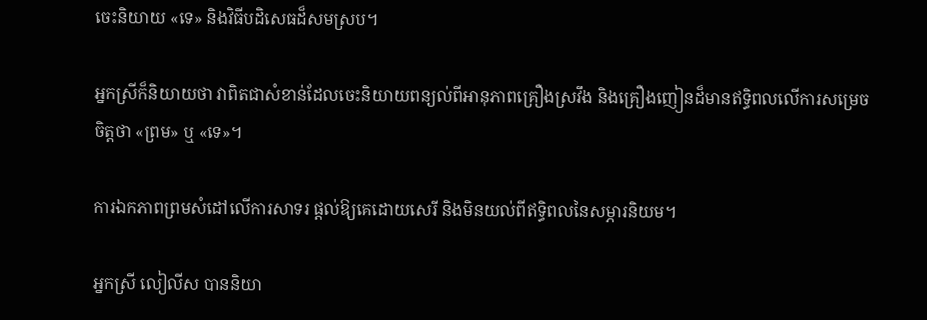ចេះនិយាយ «ទេ» និងវិធីបដិសេធដ៏សមស្រប។

អ្នកស្រីក៏និយាយថា វាពិតជាសំខាន់ដែលចេះនិយាយពន្យល់ពីអានុភាពគ្រឿងស្រវឹង និងគ្រឿងញៀនដ៏មានឥទ្ធិពលលើការសម្រេចចិត្ដថា «ព្រម» ឬ «ទេ»។

ការឯកភាពព្រមសំដៅលើការសាទរ ផ្ដល់ឱ្យគេដោយសេរី និងមិនយល់ពីឥទ្ធិពលនៃសម្ភារនិយម។

អ្នកស្រី លៀលីស បាននិយា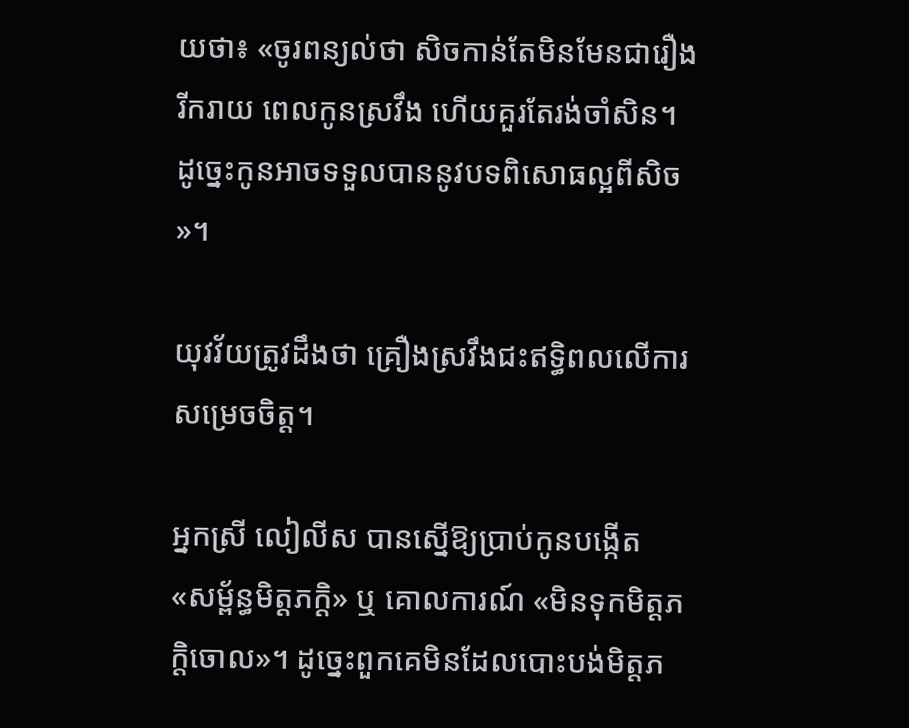យថា៖ «ចូរពន្យល់ថា សិចកាន់តែមិនមែនជារឿងរីករាយ ពេលកូនស្រវឹង ហើយគួរតែរង់ចាំសិន។ ដូច្នេះកូនអាចទទួលបាននូវបទពិសោធល្អពីសិច»។

យុវវ័យត្រូវដឹងថា គ្រឿងស្រវឹងជះឥទ្ធិពលលើការសម្រេចចិត្ដ។

អ្នកស្រី លៀលីស បានស្នើឱ្យប្រាប់កូនបង្កើត «សម្ព័ន្ធមិត្ដភក្ដិ» ឬ គោលការណ៍ «មិនទុកមិត្ដភក្ដិចោល»។ ដូច្នេះពួកគេមិនដែលបោះបង់មិត្ដភ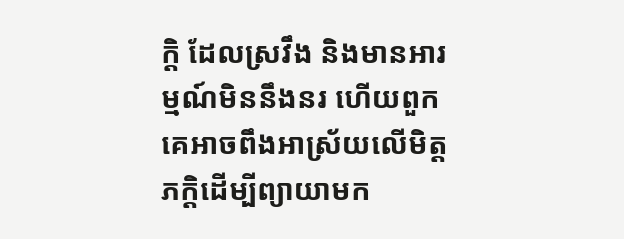ក្ដិ ដែលស្រវឹង និងមានអារម្មណ៍មិននឹងនរ ហើយពួកគេអាចពឹងអាស្រ័យលើមិត្ដភក្ដិដើម្បីព្យាយាមក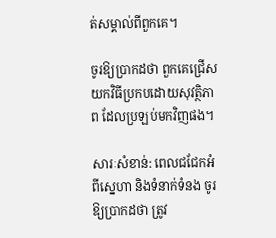ត់សម្គាល់ពីពួកគេ។

ចូរឱ្យប្រាកដថា ពួកគេជ្រើសយកវិធីប្រកបដោយសុវត្ថិភាព ដែលប្រឡប់មកវិញផង។

សារៈសំខាន់: ពេលជជែកអំពីស្នេហា និងទំនាក់ទំនង ចូរឱ្យប្រាកដថា ត្រូវ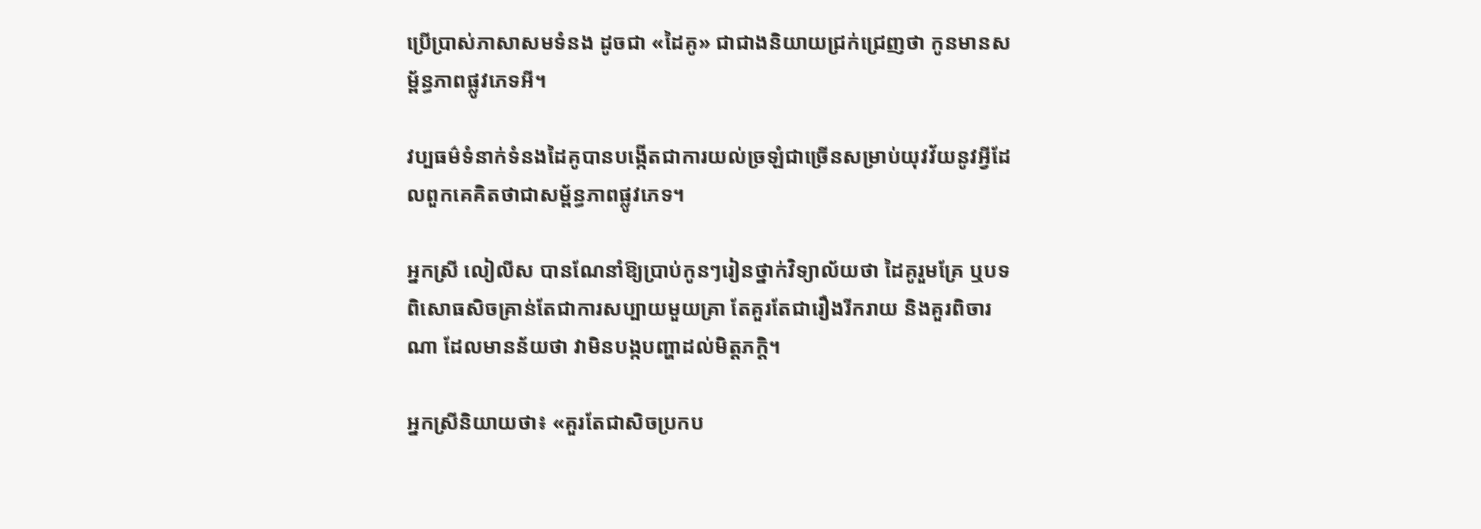ប្រើប្រាស់ភាសាសមទំនង ដូចជា «ដៃគូ» ជាជាងនិយាយជ្រក់ជ្រេញថា កូនមានសម្ព័ន្ធភាពផ្លូវភេទអី។

វប្បធម៌ទំនាក់ទំនងដៃគូបានបង្កើតជាការយល់ច្រឡំជាច្រើនសម្រាប់យុវវ័យនូវអ្វីដែលពួកគេគិតថាជាសម្ព័ន្ធភាពផ្លូវភេទ។

អ្នកស្រី លៀលីស បានណែនាំឱ្យប្រាប់កូនៗរៀនថ្នាក់វិទ្យាល័យថា ដៃគូរួមគ្រែ ឬបទពិសោធសិចគ្រាន់តែជាការសប្បាយមួយគ្រា តែគួរតែជារឿងរីករាយ និងគួរពិចារណា ដែលមានន័យថា វាមិនបង្កបញ្ហាដល់មិត្ដភក្ដិ។

អ្នកស្រីនិយាយថា៖ «គួរតែជាសិចប្រកប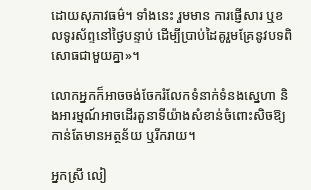ដោយសុភាវធម៌។ ទាំងនេះ រួមមាន ការផ្ញើសារ ឬខលទូរស័ព្ទនៅថ្ងៃបន្ទាប់ ដើម្បីប្រាប់ដៃគូរួមគ្រែនូវបទពិសោធជាមួយគ្នា»។

លោកអ្នកក៏អាចចង់ចែករំលែកទំនាក់ទំនងស្នេហា និងអារម្មណ៍អាចដើរតួនាទីយ៉ាងសំខាន់ចំពោះសិចឱ្យកាន់តែមានអត្ថន័យ ឬរីករាយ។

អ្នកស្រី លៀ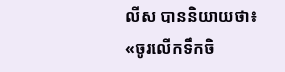លីស បាននិយាយថា៖ «ចូរលើកទឹកចិ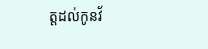ត្ដដល់កូនវ័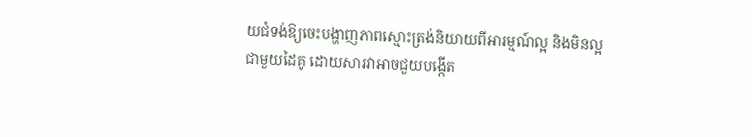យជំទង់ឱ្យចេះបង្ហាញភាពស្មោះត្រង់និយាយពីអារម្មណ៍ល្អ និងមិនល្អជាមួយដៃគូ ដោយសារវាអាចជួយបង្កើត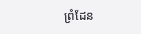ព្រំដែន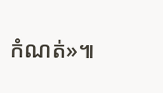កំណត់»៕